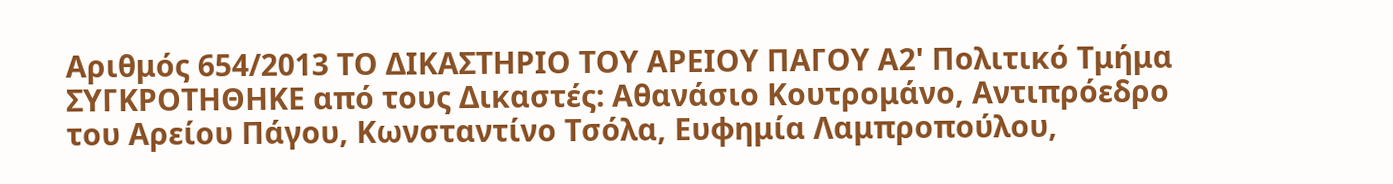Αριθμός 654/2013 ΤΟ ΔΙΚΑΣΤΗΡΙΟ ΤΟΥ ΑΡΕΙΟΥ ΠΑΓΟΥ Α2' Πολιτικό Τμήμα ΣΥΓΚΡΟΤΗΘΗΚΕ από τους Δικαστές: Αθανάσιο Κουτρομάνο, Αντιπρόεδρο του Αρείου Πάγου, Κωνσταντίνο Τσόλα, Ευφημία Λαμπροπούλου,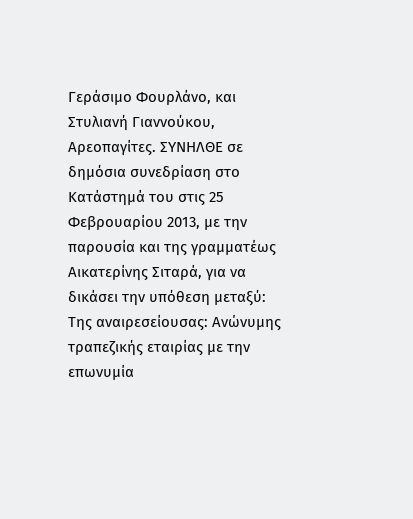Γεράσιμο Φουρλάνο, και Στυλιανή Γιαννούκου, Αρεοπαγίτες. ΣΥΝΗΛΘΕ σε δημόσια συνεδρίαση στο Κατάστημά του στις 25 Φεβρουαρίου 2013, με την παρουσία και της γραμματέως Αικατερίνης Σιταρά, για να δικάσει την υπόθεση μεταξύ: Της αναιρεσείουσας: Ανώνυμης τραπεζικής εταιρίας με την επωνυμία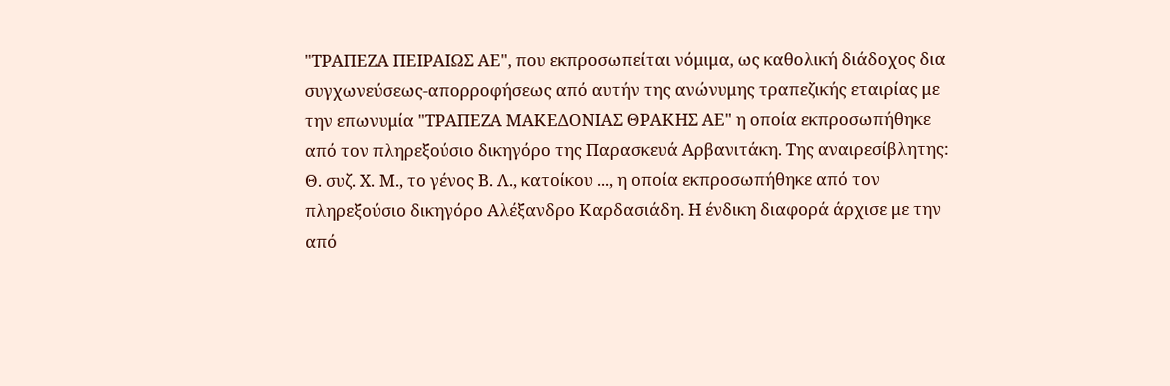"ΤΡΑΠΕΖΑ ΠΕΙΡΑΙΩΣ ΑΕ", που εκπροσωπείται νόμιμα, ως καθολική διάδοχος δια συγχωνεύσεως-απορροφήσεως από αυτήν της ανώνυμης τραπεζικής εταιρίας με την επωνυμία "ΤΡΑΠΕΖΑ ΜΑΚΕΔΟΝΙΑΣ ΘΡΑΚΗΣ ΑΕ" η οποία εκπροσωπήθηκε από τον πληρεξούσιο δικηγόρο της Παρασκευά Αρβανιτάκη. Της αναιρεσίβλητης: Θ. συζ. Χ. Μ., το γένος Β. Λ., κατοίκου ..., η οποία εκπροσωπήθηκε από τον πληρεξούσιο δικηγόρο Αλέξανδρο Καρδασιάδη. Η ένδικη διαφορά άρχισε με την από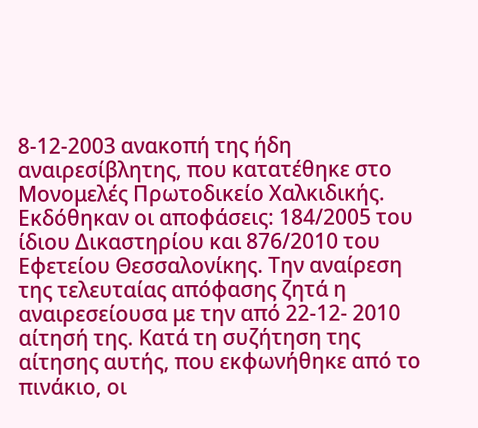8-12-2003 ανακοπή της ήδη αναιρεσίβλητης, που κατατέθηκε στο Μονομελές Πρωτοδικείο Χαλκιδικής. Εκδόθηκαν οι αποφάσεις: 184/2005 του ίδιου Δικαστηρίου και 876/2010 του Εφετείου Θεσσαλονίκης. Την αναίρεση της τελευταίας απόφασης ζητά η αναιρεσείουσα με την από 22-12- 2010 αίτησή της. Κατά τη συζήτηση της αίτησης αυτής, που εκφωνήθηκε από το πινάκιο, οι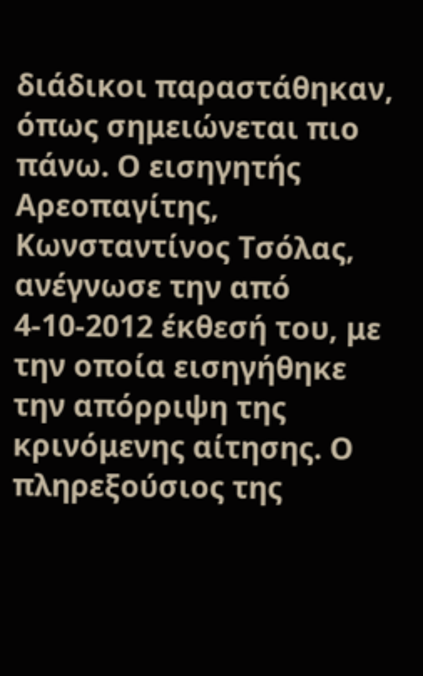διάδικοι παραστάθηκαν, όπως σημειώνεται πιο πάνω. Ο εισηγητής Αρεοπαγίτης, Κωνσταντίνος Τσόλας, ανέγνωσε την από 4-10-2012 έκθεσή του, με την οποία εισηγήθηκε την απόρριψη της κρινόμενης αίτησης. Ο πληρεξούσιος της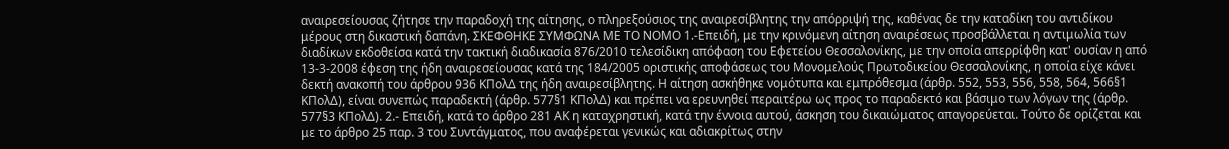αναιρεσείουσας ζήτησε την παραδοχή της αίτησης, ο πληρεξούσιος της αναιρεσίβλητης την απόρριψή της, καθένας δε την καταδίκη του αντιδίκου μέρους στη δικαστική δαπάνη. ΣΚΕΦΘΗΚΕ ΣΥΜΦΩΝΑ ΜΕ ΤΟ ΝΟΜΟ 1.-Επειδή, με την κρινόμενη αίτηση αναιρέσεως προσβάλλεται η αντιμωλία των διαδίκων εκδοθείσα κατά την τακτική διαδικασία 876/2010 τελεσίδικη απόφαση του Εφετείου Θεσσαλονίκης, με την οποία απερρίφθη κατ' ουσίαν η από 13-3-2008 έφεση της ήδη αναιρεσείουσας κατά της 184/2005 οριστικής αποφάσεως του Μονομελούς Πρωτοδικείου Θεσσαλονίκης, η οποία είχε κάνει δεκτή ανακοπή του άρθρου 936 ΚΠολΔ της ήδη αναιρεσίβλητης. Η αίτηση ασκήθηκε νομότυπα και εμπρόθεσμα (άρθρ. 552, 553, 556, 558, 564, 566§1 ΚΠολΔ), είναι συνεπώς παραδεκτή (άρθρ. 577§1 ΚΠολΔ) και πρέπει να ερευνηθεί περαιτέρω ως προς το παραδεκτό και βάσιμο των λόγων της (άρθρ. 577§3 ΚΠολΔ). 2.- Επειδή, κατά το άρθρο 281 ΑΚ η καταχρηστική, κατά την έννοια αυτού, άσκηση του δικαιώματος απαγορεύεται. Τούτο δε ορίζεται και με το άρθρο 25 παρ. 3 του Συντάγματος, που αναφέρεται γενικώς και αδιακρίτως στην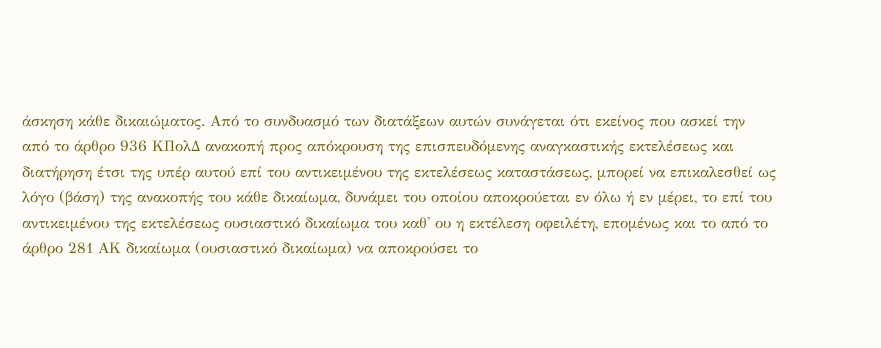άσκηση κάθε δικαιώματος. Από το συνδυασμό των διατάξεων αυτών συνάγεται ότι εκείνος που ασκεί την από το άρθρο 936 ΚΠολΔ ανακοπή προς απόκρουση της επισπευδόμενης αναγκαστικής εκτελέσεως και διατήρηση έτσι της υπέρ αυτού επί του αντικειμένου της εκτελέσεως καταστάσεως, μπορεί να επικαλεσθεί ως λόγο (βάση) της ανακοπής του κάθε δικαίωμα, δυνάμει του οποίου αποκρούεται εν όλω ή εν μέρει, το επί του αντικειμένου της εκτελέσεως ουσιαστικό δικαίωμα του καθ' ου η εκτέλεση οφειλέτη, επομένως και το από το άρθρο 281 ΑΚ δικαίωμα (ουσιαστικό δικαίωμα) να αποκρούσει το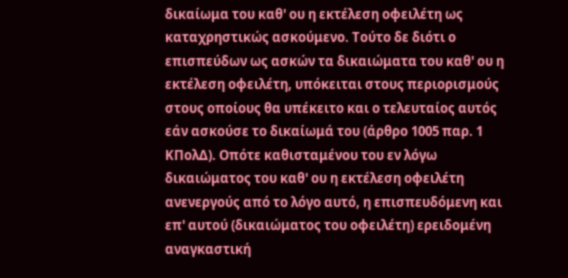δικαίωμα του καθ' ου η εκτέλεση οφειλέτη ως καταχρηστικώς ασκούμενο. Τούτο δε διότι ο επισπεύδων ως ασκών τα δικαιώματα του καθ' ου η εκτέλεση οφειλέτη, υπόκειται στους περιορισμούς στους οποίους θα υπέκειτο και ο τελευταίος αυτός εάν ασκούσε το δικαίωμά του (άρθρο 1005 παρ. 1 ΚΠολΔ). Οπότε καθισταμένου του εν λόγω δικαιώματος του καθ' ου η εκτέλεση οφειλέτη ανενεργούς από το λόγο αυτό, η επισπευδόμενη και επ' αυτού (δικαιώματος του οφειλέτη) ερειδομένη αναγκαστική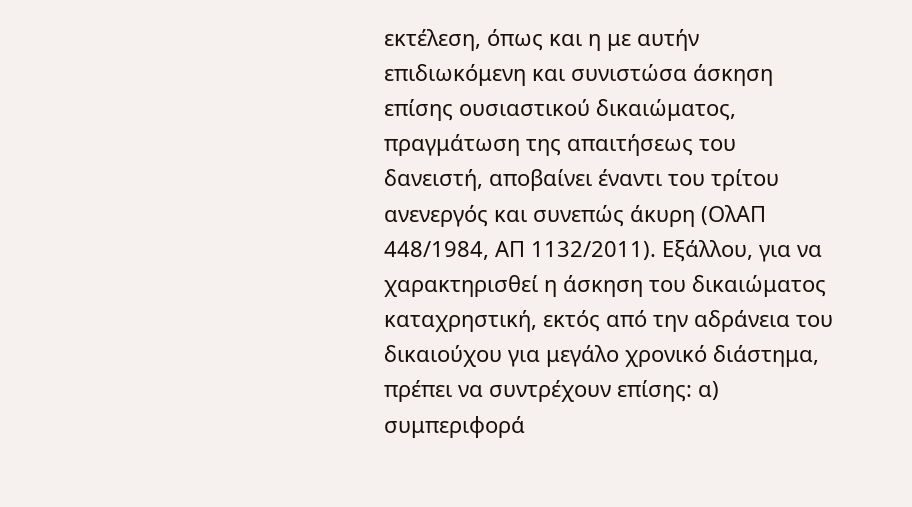εκτέλεση, όπως και η με αυτήν επιδιωκόμενη και συνιστώσα άσκηση επίσης ουσιαστικού δικαιώματος, πραγμάτωση της απαιτήσεως του δανειστή, αποβαίνει έναντι του τρίτου ανενεργός και συνεπώς άκυρη (ΟλΑΠ 448/1984, ΑΠ 1132/2011). Εξάλλου, για να χαρακτηρισθεί η άσκηση του δικαιώματος καταχρηστική, εκτός από την αδράνεια του δικαιούχου για μεγάλο χρονικό διάστημα, πρέπει να συντρέχουν επίσης: α) συμπεριφορά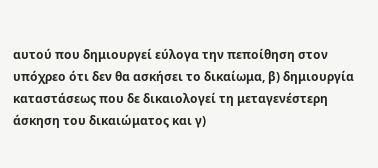αυτού που δημιουργεί εύλογα την πεποίθηση στον υπόχρεο ότι δεν θα ασκήσει το δικαίωμα, β) δημιουργία καταστάσεως που δε δικαιολογεί τη μεταγενέστερη άσκηση του δικαιώματος και γ)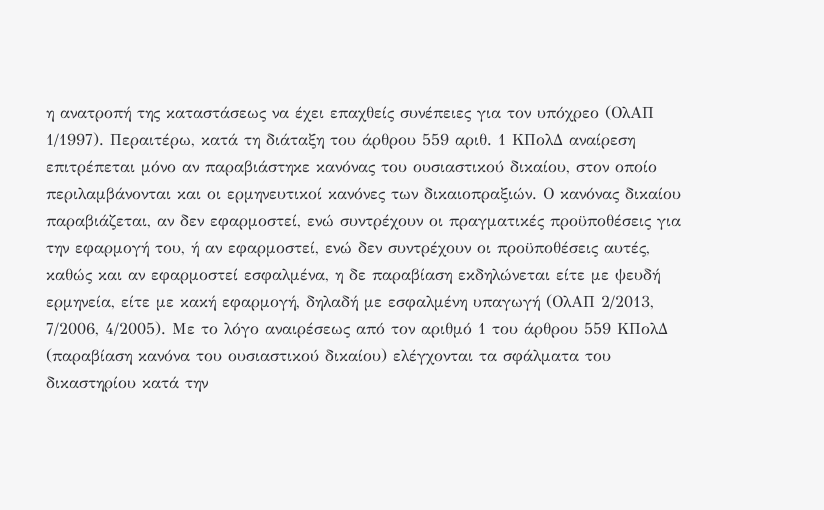η ανατροπή της καταστάσεως να έχει επαχθείς συνέπειες για τον υπόχρεο (ΟλΑΠ 1/1997). Περαιτέρω, κατά τη διάταξη του άρθρου 559 αριθ. 1 ΚΠολΔ αναίρεση επιτρέπεται μόνο αν παραβιάστηκε κανόνας του ουσιαστικού δικαίου, στον οποίο περιλαμβάνονται και οι ερμηνευτικοί κανόνες των δικαιοπραξιών. Ο κανόνας δικαίου παραβιάζεται, αν δεν εφαρμοστεί, ενώ συντρέχουν οι πραγματικές προϋποθέσεις για την εφαρμογή του, ή αν εφαρμοστεί, ενώ δεν συντρέχουν οι προϋποθέσεις αυτές, καθώς και αν εφαρμοστεί εσφαλμένα, η δε παραβίαση εκδηλώνεται είτε με ψευδή ερμηνεία, είτε με κακή εφαρμογή, δηλαδή με εσφαλμένη υπαγωγή (ΟλΑΠ 2/2013, 7/2006, 4/2005). Με το λόγο αναιρέσεως από τον αριθμό 1 του άρθρου 559 ΚΠολΔ (παραβίαση κανόνα του ουσιαστικού δικαίου) ελέγχονται τα σφάλματα του δικαστηρίου κατά την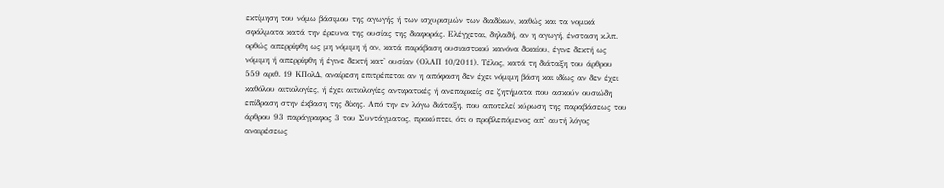εκτίμηση του νόμω βάσιμου της αγωγής ή των ισχυρισμών των διαδίκων, καθώς και τα νομικά σφάλματα κατά την έρευνα της ουσίας της διαφοράς. Ελέγχεται, δηλαδή, αν η αγωγή, ένσταση κ.λπ. ορθώς απερρίφθη ως μη νόμιμη ή αν, κατά παράβαση ουσιαστικού κανόνα δικαίου, έγινε δεκτή ως νόμιμη ή απερρίφθη ή έγινε δεκτή κατ' ουσίαν (ΟλΑΠ 10/2011). Τέλος, κατά τη διάταξη του άρθρου 559 αριθ. 19 ΚΠολΔ, αναίρεση επιτρέπεται αν η απόφαση δεν έχει νόμιμη βάση και ιδίως αν δεν έχει καθόλου αιτιολογίες, ή έχει αιτιολογίες αντιφατικές ή ανεπαρκείς σε ζητήματα που ασκούν ουσιώδη επίδραση στην έκβαση της δίκης. Από την εν λόγω διάταξη, που αποτελεί κύρωση της παραβάσεως του άρθρου 93 παράγραφος 3 του Συντάγματος, προκύπτει, ότι ο προβλεπόμενος απ' αυτή λόγος αναιρέσεως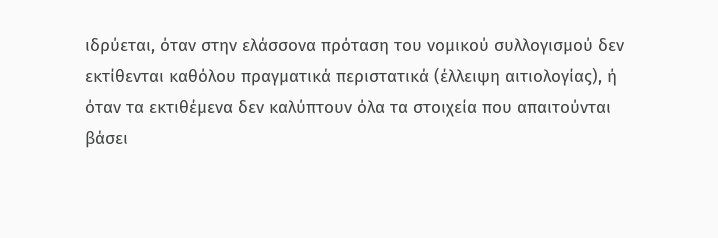ιδρύεται, όταν στην ελάσσονα πρόταση του νομικού συλλογισμού δεν εκτίθενται καθόλου πραγματικά περιστατικά (έλλειψη αιτιολογίας), ή όταν τα εκτιθέμενα δεν καλύπτουν όλα τα στοιχεία που απαιτούνται βάσει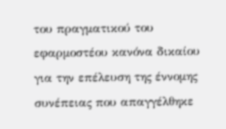του πραγματικού του εφαρμοστέου κανόνα δικαίου για την επέλευση της έννομης συνέπειας που απαγγέλθηκε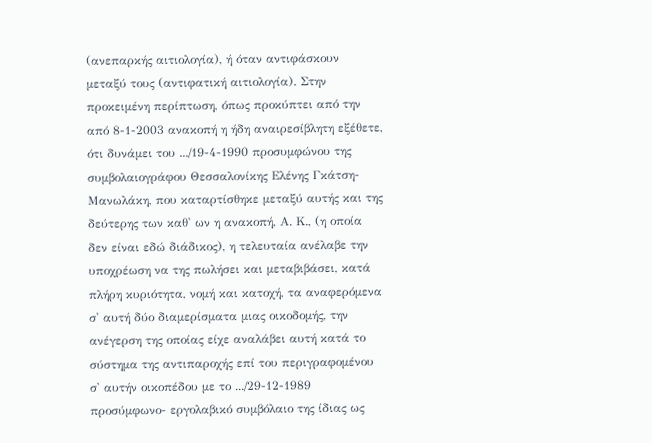(ανεπαρκής αιτιολογία), ή όταν αντιφάσκουν μεταξύ τους (αντιφατική αιτιολογία). Στην προκειμένη περίπτωση, όπως προκύπτει από την από 8-1-2003 ανακοπή η ήδη αναιρεσίβλητη εξέθετε, ότι δυνάμει του .../19-4-1990 προσυμφώνου της συμβολαιογράφου Θεσσαλονίκης Ελένης Γκάτση-Μανωλάκη, που καταρτίσθηκε μεταξύ αυτής και της δεύτερης των καθ' ων η ανακοπή, Α. Κ., (η οποία δεν είναι εδώ διάδικος), η τελευταία ανέλαβε την υποχρέωση να της πωλήσει και μεταβιβάσει, κατά πλήρη κυριότητα, νομή και κατοχή, τα αναφερόμενα σ' αυτή δύο διαμερίσματα μιας οικοδομής, την ανέγερση της οποίας είχε αναλάβει αυτή κατά το σύστημα της αντιπαροχής επί του περιγραφομένου σ' αυτήν οικοπέδου με το .../29-12-1989 προσύμφωνο- εργολαβικό συμβόλαιο της ίδιας ως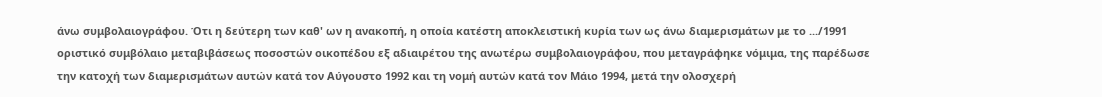άνω συμβολαιογράφου. Ότι η δεύτερη των καθ' ων η ανακοπή, η οποία κατέστη αποκλειστική κυρία των ως άνω διαμερισμάτων με το .../1991 οριστικό συμβόλαιο μεταβιβάσεως ποσοστών οικοπέδου εξ αδιαιρέτου της ανωτέρω συμβολαιογράφου, που μεταγράφηκε νόμιμα, της παρέδωσε την κατοχή των διαμερισμάτων αυτών κατά τον Αύγουστο 1992 και τη νομή αυτών κατά τον Μάιο 1994, μετά την ολοσχερή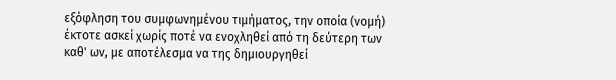εξόφληση του συμφωνημένου τιμήματος, την οποία (νομή) έκτοτε ασκεί χωρίς ποτέ να ενοχληθεί από τη δεύτερη των καθ' ων, με αποτέλεσμα να της δημιουργηθεί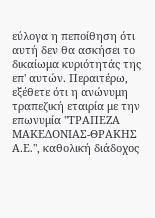εύλογα η πεποίθηση ότι αυτή δεν θα ασκήσει το δικαίωμα κυριότητάς της επ' αυτών. Περαιτέρω, εξέθετε ότι η ανώνυμη τραπεζική εταιρία με την επωνυμία "ΤΡΑΠΕΖΑ ΜΑΚΕΔΟΝΙΑΣ-ΘΡΑΚΗΣ Α.Ε.", καθολική διάδοχος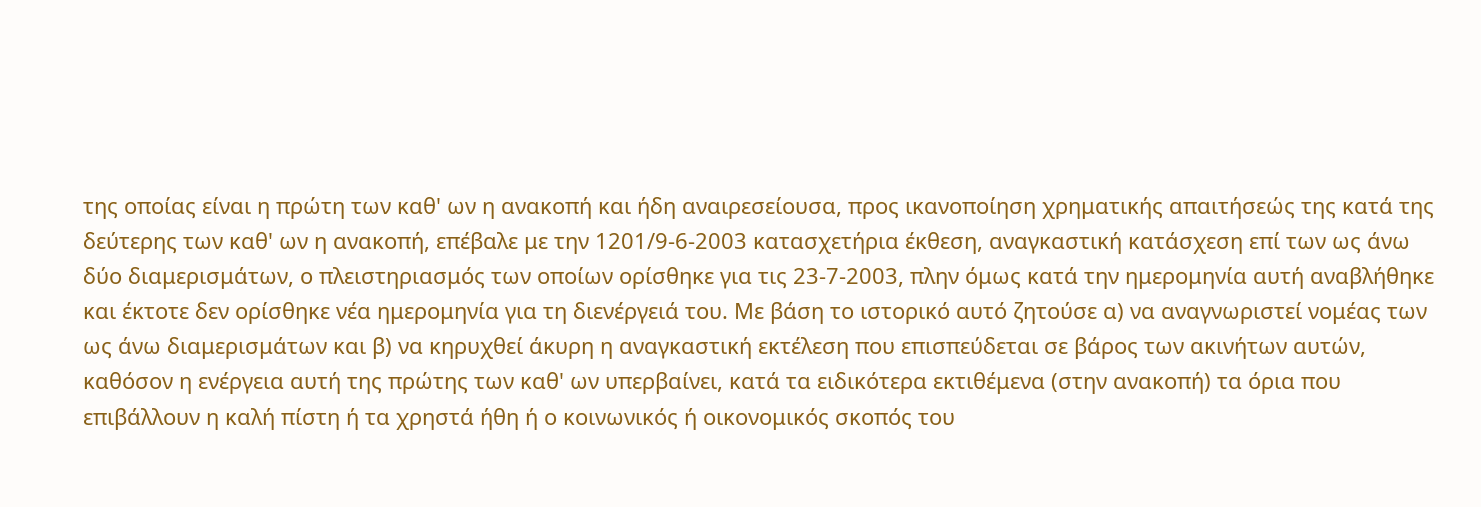της οποίας είναι η πρώτη των καθ' ων η ανακοπή και ήδη αναιρεσείουσα, προς ικανοποίηση χρηματικής απαιτήσεώς της κατά της δεύτερης των καθ' ων η ανακοπή, επέβαλε με την 1201/9-6-2003 κατασχετήρια έκθεση, αναγκαστική κατάσχεση επί των ως άνω δύο διαμερισμάτων, ο πλειστηριασμός των οποίων ορίσθηκε για τις 23-7-2003, πλην όμως κατά την ημερομηνία αυτή αναβλήθηκε και έκτοτε δεν ορίσθηκε νέα ημερομηνία για τη διενέργειά του. Με βάση το ιστορικό αυτό ζητούσε α) να αναγνωριστεί νομέας των ως άνω διαμερισμάτων και β) να κηρυχθεί άκυρη η αναγκαστική εκτέλεση που επισπεύδεται σε βάρος των ακινήτων αυτών, καθόσον η ενέργεια αυτή της πρώτης των καθ' ων υπερβαίνει, κατά τα ειδικότερα εκτιθέμενα (στην ανακοπή) τα όρια που επιβάλλουν η καλή πίστη ή τα χρηστά ήθη ή ο κοινωνικός ή οικονομικός σκοπός του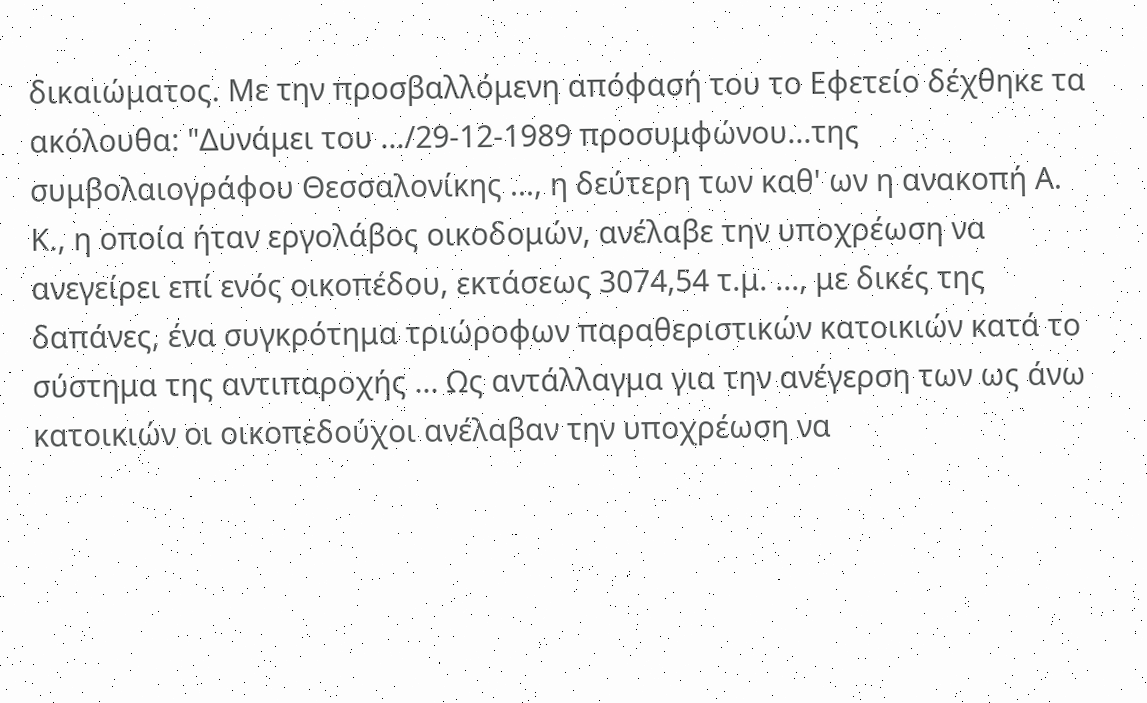δικαιώματος. Με την προσβαλλόμενη απόφασή του το Εφετείο δέχθηκε τα ακόλουθα: "Δυνάμει του .../29-12-1989 προσυμφώνου...της συμβολαιογράφου Θεσσαλονίκης ..., η δεύτερη των καθ' ων η ανακοπή Α. Κ., η οποία ήταν εργολάβος οικοδομών, ανέλαβε την υποχρέωση να ανεγείρει επί ενός οικοπέδου, εκτάσεως 3074,54 τ.μ. ..., με δικές της δαπάνες, ένα συγκρότημα τριώροφων παραθεριστικών κατοικιών κατά το σύστημα της αντιπαροχής ... Ως αντάλλαγμα για την ανέγερση των ως άνω κατοικιών οι οικοπεδούχοι ανέλαβαν την υποχρέωση να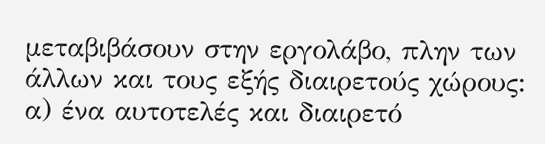μεταβιβάσουν στην εργολάβο, πλην των άλλων και τους εξής διαιρετούς χώρους: α) ένα αυτοτελές και διαιρετό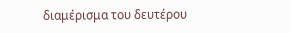διαμέρισμα του δευτέρου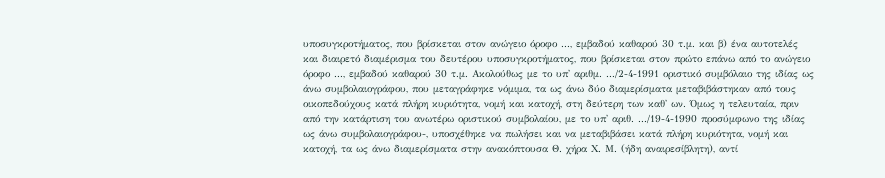υποσυγκροτήματος, που βρίσκεται στον ανώγειο όροφο ..., εμβαδού καθαρού 30 τ.μ. και β) ένα αυτοτελές και διαιρετό διαμέρισμα του δευτέρου υποσυγκροτήματος, που βρίσκεται στον πρώτο επάνω από το ανώγειο όροφο ..., εμβαδού καθαρού 30 τ.μ. Ακολούθως με το υπ' αριθμ. .../2-4-1991 οριστικό συμβόλαιο της ιδίας ως άνω συμβολαιογράφου, που μεταγράφηκε νόμιμα, τα ως άνω δύο διαμερίσματα μεταβιβάστηκαν από τους οικοπεδούχους κατά πλήρη κυριότητα, νομή και κατοχή, στη δεύτερη των καθ' ων. Όμως η τελευταία, πριν από την κατάρτιση του ανωτέρω οριστικού συμβολαίου, με το υπ' αριθ. .../19-4-1990 προσύμφωνο της ιδίας ως άνω συμβολαιογράφου-, υποσχέθηκε να πωλήσει και να μεταβιβάσει κατά πλήρη κυριότητα, νομή και κατοχή, τα ως άνω διαμερίσματα στην ανακόπτουσα Θ. χήρα Χ. Μ. (ήδη αναιρεσίβλητη), αντί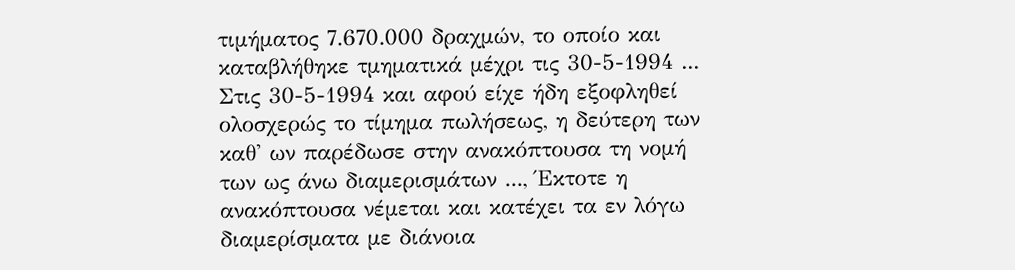τιμήματος 7.670.000 δραχμών, το οποίο και καταβλήθηκε τμηματικά μέχρι τις 30-5-1994 ... Στις 30-5-1994 και αφού είχε ήδη εξοφληθεί ολοσχερώς το τίμημα πωλήσεως, η δεύτερη των καθ' ων παρέδωσε στην ανακόπτουσα τη νομή των ως άνω διαμερισμάτων ..., Έκτοτε η ανακόπτουσα νέμεται και κατέχει τα εν λόγω διαμερίσματα με διάνοια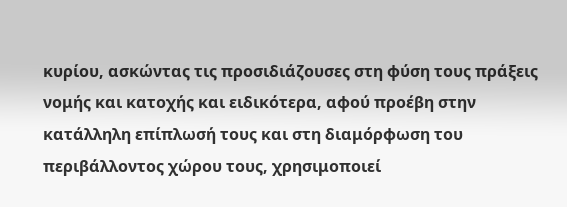κυρίου, ασκώντας τις προσιδιάζουσες στη φύση τους πράξεις νομής και κατοχής και ειδικότερα, αφού προέβη στην κατάλληλη επίπλωσή τους και στη διαμόρφωση του περιβάλλοντος χώρου τους, χρησιμοποιεί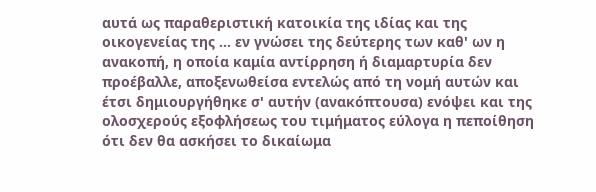αυτά ως παραθεριστική κατοικία της ιδίας και της οικογενείας της ... εν γνώσει της δεύτερης των καθ' ων η ανακοπή, η οποία καμία αντίρρηση ή διαμαρτυρία δεν προέβαλλε, αποξενωθείσα εντελώς από τη νομή αυτών και έτσι δημιουργήθηκε σ' αυτήν (ανακόπτουσα) ενόψει και της ολοσχερούς εξοφλήσεως του τιμήματος εύλογα η πεποίθηση ότι δεν θα ασκήσει το δικαίωμα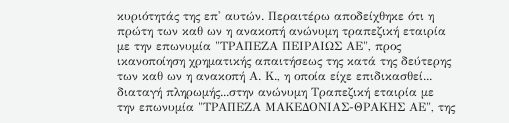κυριότητάς της επ' αυτών. Περαιτέρω αποδείχθηκε ότι η πρώτη των καθ ων η ανακοπή ανώνυμη τραπεζική εταιρία με την επωνυμία "ΤΡΑΠΕΖΑ ΠΕΙΡΑΙΩΣ ΑΕ", προς ικανοποίηση χρηματικής απαιτήσεως της κατά της δεύτερης των καθ ων η ανακοπή Α. Κ., η οποία είχε επιδικασθεί... διαταγή πληρωμής...στην ανώνυμη Τραπεζική εταιρία με την επωνυμία "ΤΡΑΠΕΖΑ ΜΑΚΕΔΟΝΙΑΣ-ΘΡΑΚΗΣ ΑΕ", της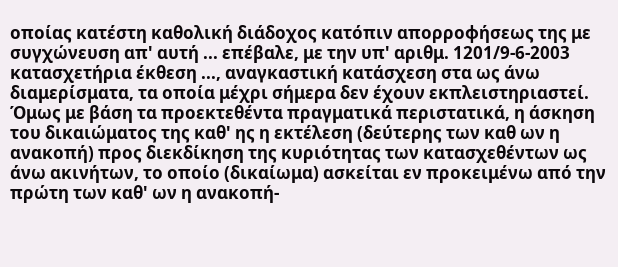οποίας κατέστη καθολική διάδοχος κατόπιν απορροφήσεως της με συγχώνευση απ' αυτή ... επέβαλε, με την υπ' αριθμ. 1201/9-6-2003 κατασχετήρια έκθεση ..., αναγκαστική κατάσχεση στα ως άνω διαμερίσματα, τα οποία μέχρι σήμερα δεν έχουν εκπλειστηριαστεί. Όμως με βάση τα προεκτεθέντα πραγματικά περιστατικά, η άσκηση του δικαιώματος της καθ' ης η εκτέλεση (δεύτερης των καθ ων η ανακοπή) προς διεκδίκηση της κυριότητας των κατασχεθέντων ως άνω ακινήτων, το οποίο (δικαίωμα) ασκείται εν προκειμένω από την πρώτη των καθ' ων η ανακοπή-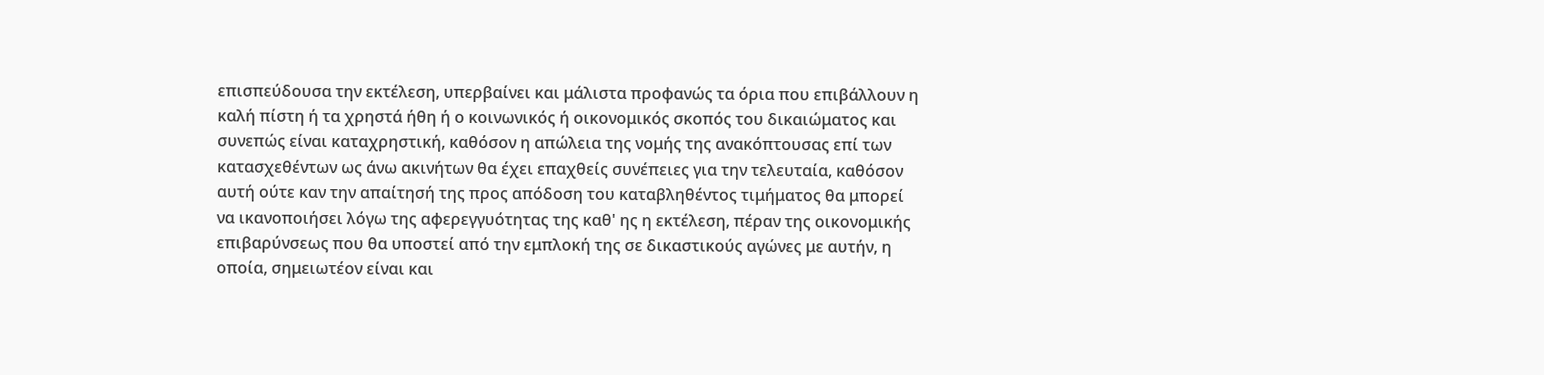επισπεύδουσα την εκτέλεση, υπερβαίνει και μάλιστα προφανώς τα όρια που επιβάλλουν η καλή πίστη ή τα χρηστά ήθη ή ο κοινωνικός ή οικονομικός σκοπός του δικαιώματος και συνεπώς είναι καταχρηστική, καθόσον η απώλεια της νομής της ανακόπτουσας επί των κατασχεθέντων ως άνω ακινήτων θα έχει επαχθείς συνέπειες για την τελευταία, καθόσον αυτή ούτε καν την απαίτησή της προς απόδοση του καταβληθέντος τιμήματος θα μπορεί να ικανοποιήσει λόγω της αφερεγγυότητας της καθ' ης η εκτέλεση, πέραν της οικονομικής επιβαρύνσεως που θα υποστεί από την εμπλοκή της σε δικαστικούς αγώνες με αυτήν, η οποία, σημειωτέον είναι και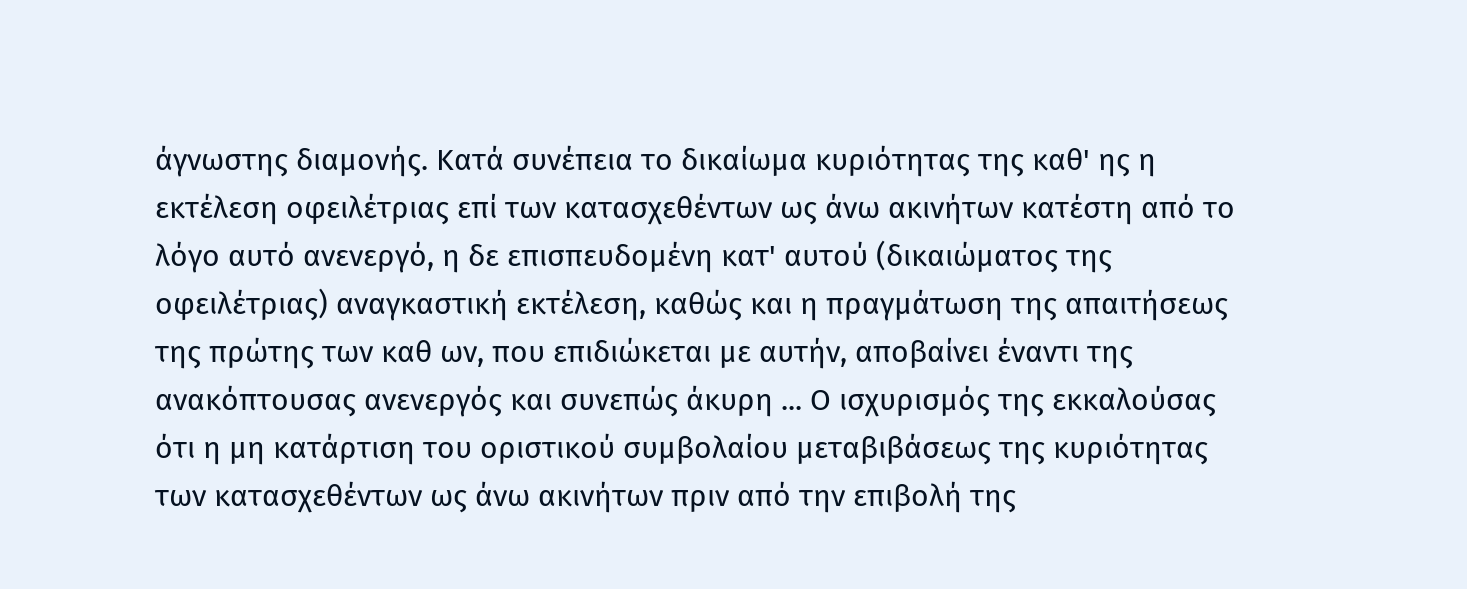άγνωστης διαμονής. Κατά συνέπεια το δικαίωμα κυριότητας της καθ' ης η εκτέλεση οφειλέτριας επί των κατασχεθέντων ως άνω ακινήτων κατέστη από το λόγο αυτό ανενεργό, η δε επισπευδομένη κατ' αυτού (δικαιώματος της οφειλέτριας) αναγκαστική εκτέλεση, καθώς και η πραγμάτωση της απαιτήσεως της πρώτης των καθ ων, που επιδιώκεται με αυτήν, αποβαίνει έναντι της ανακόπτουσας ανενεργός και συνεπώς άκυρη ... Ο ισχυρισμός της εκκαλούσας ότι η μη κατάρτιση του οριστικού συμβολαίου μεταβιβάσεως της κυριότητας των κατασχεθέντων ως άνω ακινήτων πριν από την επιβολή της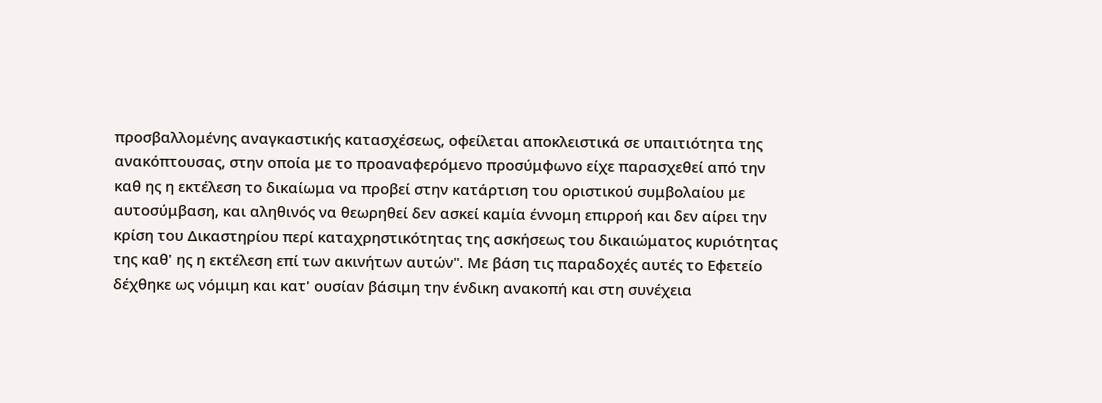προσβαλλομένης αναγκαστικής κατασχέσεως, οφείλεται αποκλειστικά σε υπαιτιότητα της ανακόπτουσας, στην οποία με το προαναφερόμενο προσύμφωνο είχε παρασχεθεί από την καθ ης η εκτέλεση το δικαίωμα να προβεί στην κατάρτιση του οριστικού συμβολαίου με αυτοσύμβαση, και αληθινός να θεωρηθεί δεν ασκεί καμία έννομη επιρροή και δεν αίρει την κρίση του Δικαστηρίου περί καταχρηστικότητας της ασκήσεως του δικαιώματος κυριότητας της καθ' ης η εκτέλεση επί των ακινήτων αυτών". Με βάση τις παραδοχές αυτές το Εφετείο δέχθηκε ως νόμιμη και κατ' ουσίαν βάσιμη την ένδικη ανακοπή και στη συνέχεια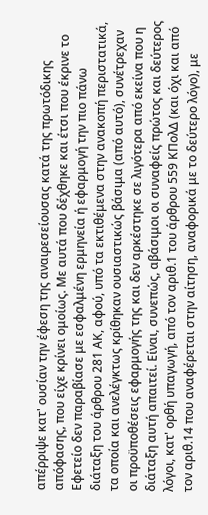απέρριψε κατ' ουσίαν την έφεση της αναιρεσείουσας κατά της πρωτόδικης απόφασης, που είχε κρίνει ομοίως. Με αυτά που δέχθηκε και έτσι που έκρινε το Εφετείο δεν παραβίασε με εσφαλμένη ερμηνεία ή εφαρμογή την πιο πάνω διάταξη του άρθρου 281 ΑΚ, αφού, υπό τα εκτιθέμενα στην ανακοπή περιστατικά, τα οποία και ανελέγκτως κρίθηκαν ουσιαστικώς βάσιμα (από αυτό), συνέτρεχαν οι προϋποθέσεις εφαρμογής της και δεν αρκέστηκε σε λιγότερα από εκείνα που η διάταξη αυτή απαιτεί. Είναι, συνεπώς, αβάσιμοι οι συναφείς πρώτος και δεύτερος λόγοι, κατ' ορθή υπαγωγή, από τον αριθ.1 του άρθρου 559 ΚΠολΔ (και όχι και από τον αριθ.14 που αναφέρεται στην αίτηση, αναφορικά με το δεύτερο λόγο), με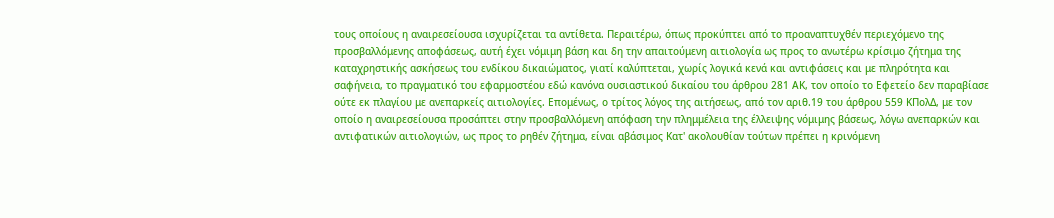τους οποίους η αναιρεσείουσα ισχυρίζεται τα αντίθετα. Περαιτέρω, όπως προκύπτει από το προαναπτυχθέν περιεχόμενο της προσβαλλόμενης αποφάσεως, αυτή έχει νόμιμη βάση και δη την απαιτούμενη αιτιολογία ως προς το ανωτέρω κρίσιμο ζήτημα της καταχρηστικής ασκήσεως του ενδίκου δικαιώματος, γιατί καλύπτεται, χωρίς λογικά κενά και αντιφάσεις και με πληρότητα και σαφήνεια, το πραγματικό του εφαρμοστέου εδώ κανόνα ουσιαστικού δικαίου του άρθρου 281 ΑΚ, τον οποίο το Εφετείο δεν παραβίασε ούτε εκ πλαγίου με ανεπαρκείς αιτιολογίες. Επομένως, ο τρίτος λόγος της αιτήσεως, από τον αριθ.19 του άρθρου 559 ΚΠολΔ, με τον οποίο η αναιρεσείουσα προσάπτει στην προσβαλλόμενη απόφαση την πλημμέλεια της έλλειψης νόμιμης βάσεως, λόγω ανεπαρκών και αντιφατικών αιτιολογιών, ως προς το ρηθέν ζήτημα, είναι αβάσιμος Κατ' ακολουθίαν τούτων πρέπει η κρινόμενη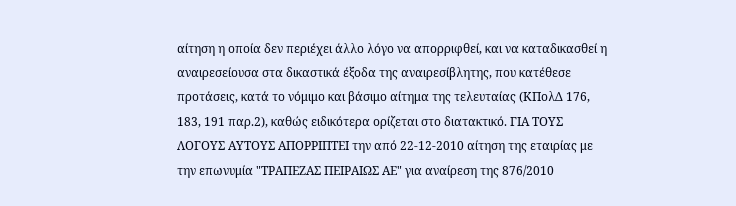αίτηση η οποία δεν περιέχει άλλο λόγο να απορριφθεί, και να καταδικασθεί η αναιρεσείουσα στα δικαστικά έξοδα της αναιρεσίβλητης, που κατέθεσε προτάσεις, κατά το νόμιμο και βάσιμο αίτημα της τελευταίας (ΚΠολΔ 176, 183, 191 παρ.2), καθώς ειδικότερα ορίζεται στο διατακτικό. ΓΙΑ ΤΟΥΣ ΛΟΓΟΥΣ ΑΥΤΟΥΣ ΑΠΟΡΡΙΠΤΕΙ την από 22-12-2010 αίτηση της εταιρίας με την επωνυμία "ΤΡΑΠΕΖΑΣ ΠΕΙΡΑΙΩΣ ΑΕ" για αναίρεση της 876/2010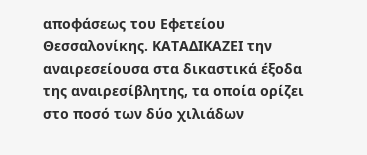αποφάσεως του Εφετείου Θεσσαλονίκης. ΚΑΤΑΔΙΚΑΖΕΙ την αναιρεσείουσα στα δικαστικά έξοδα της αναιρεσίβλητης, τα οποία ορίζει στο ποσό των δύο χιλιάδων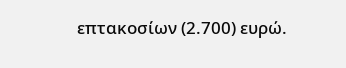επτακοσίων (2.700) ευρώ.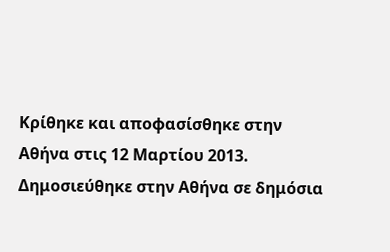Κρίθηκε και αποφασίσθηκε στην Αθήνα στις 12 Μαρτίου 2013. Δημοσιεύθηκε στην Αθήνα σε δημόσια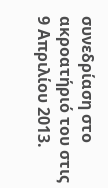συνεδρίαση στο ακροατήριό του στις 9 Απριλίου 2013.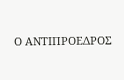Ο ΑΝΤΙΠΡΟΕΔΡΟΣ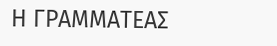Η ΓΡΑΜΜΑΤΕΑΣ